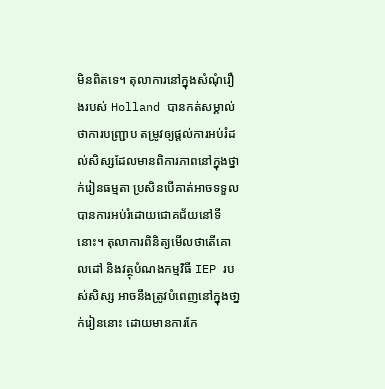មិនពិតទេ។ តុលាការនៅក្នុងសំណុំរឿងរបស់ Holland បានកត់សម្គាល់ថាការបញ្ជ្រាប តម្រូវឲ្យផ្តល់ការអប់រំដល់សិស្សដែលមានពិការភាពនៅក្នុងថ្នាក់រៀនធម្មតា ប្រសិនបើគាត់អាចទទួលបានការអប់រំដោយជោគជ័យនៅទីនោះ។ តុលាការពិនិត្យមើលថាតើគោលដៅ និងវត្ថុបំណងកម្មវិធី IEP របស់សិស្ស អាចនឹងត្រូវបំពេញនៅក្នុងថា្នក់រៀននោះ ដោយមានការកែ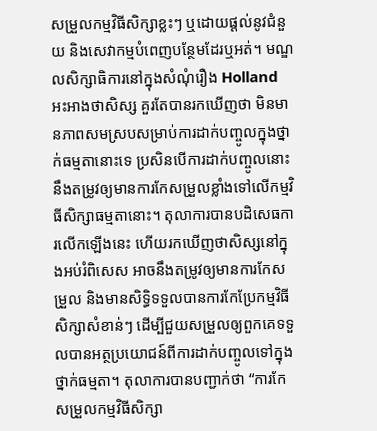សម្រួលកម្មវិធីសិក្សាខ្លះៗ ឬដោយផ្ដល់នូវជំនួយ និងសេវាកម្មបំពេញបន្ថែមដែរឬអត់។ មណ្ឌលសិក្សាធិការនៅក្នុងសំណុំរឿង Holland អះអាងថាសិស្ស គួរតែបានរកឃើញថា មិនមានភាពសមស្របសម្រាប់ការដាក់បញ្ចូលក្នុងថ្នាក់ធម្មតានោះទេ ប្រសិនបើការដាក់បញ្ចូលនោះ នឹងតម្រូវឲ្យមានការកែសម្រួលខ្លាំងទៅលើកម្មវិធីសិក្សាធម្មតានោះ។ តុលាការបានបដិសេធការលើកឡើងនេះ ហើយរកឃើញថាសិស្សនៅក្នុងអប់រំពិសេស អាចនឹងតម្រូវឲ្យមានការកែសម្រួល និងមានសិទ្ធិទទួលបានការកែប្រែកម្មវិធីសិក្សាសំខាន់ៗ ដើម្បីជួយសម្រួលឲ្យពួកគេទទួលបានអត្ថប្រយោជន៍ពីការដាក់បញ្ចូលទៅក្នុងថ្នាក់ធម្មតា។ តុលាការបានបញ្ជាក់ថា “ការកែសម្រួលកម្មវិធីសិក្សា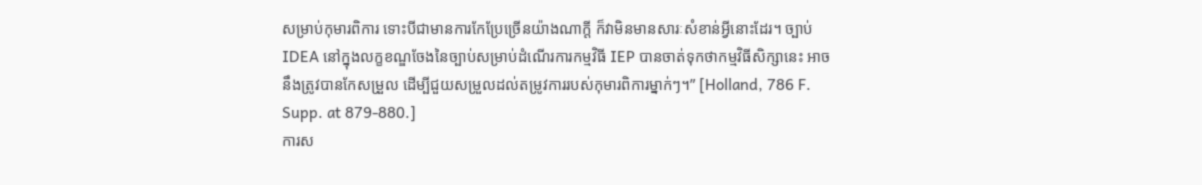សម្រាប់កុមារពិការ ទោះបីជាមានការកែប្រែច្រើនយ៉ាងណាក្តី ក៏វាមិនមានសារៈសំខាន់អ្វីនោះដែរ។ ច្បាប់ IDEA នៅក្នុងលក្ខខណ្ឌចែងនៃច្បាប់សម្រាប់ដំណើរការកម្មវិធី IEP បានចាត់ទុកថាកម្មវិធីសិក្សានេះ អាចនឹងត្រូវបានកែសម្រួល ដើម្បីជួយសម្រួលដល់តម្រូវការរបស់កុមារពិការម្នាក់ៗ។” [Holland, 786 F. Supp. at 879-880.]
ការស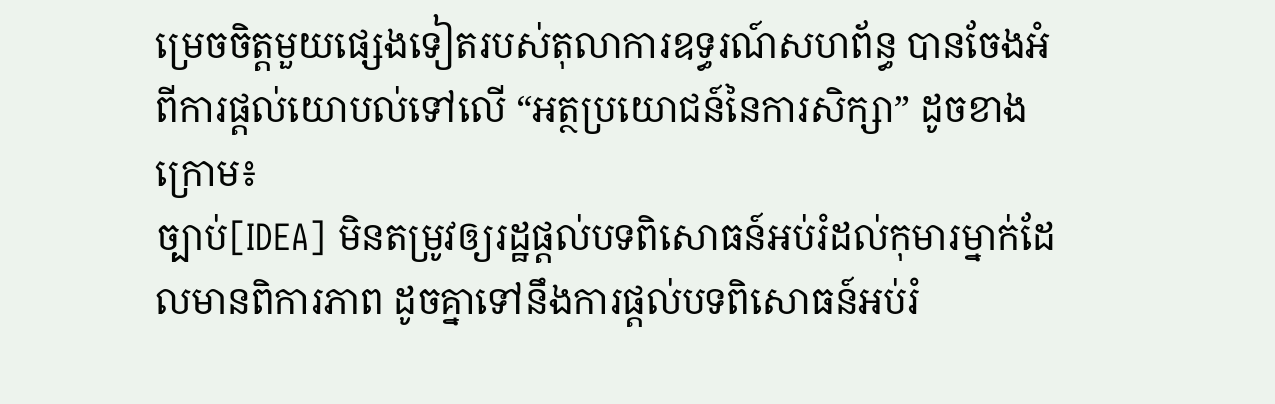ម្រេចចិត្តមួយផ្សេងទៀតរបស់តុលាការឧទ្ធរណ៍សហព័ន្ធ បានចែងអំពីការផ្ដល់យោបល់ទៅលើ “អត្ថប្រយោជន៍នៃការសិក្សា” ដូចខាងក្រោម៖
ច្បាប់[IDEA] មិនតម្រូវឲ្យរដ្ឋផ្ដល់បទពិសោធន៍អប់រំដល់កុមារម្នាក់ដែលមានពិការភាព ដូចគ្នាទៅនឹងការផ្តល់បទពិសោធន៍អប់រំ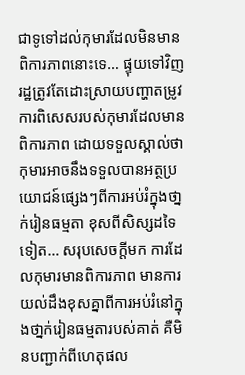ជាទូទៅដល់កុមារដែលមិនមានពិការភាពនោះទេ… ផ្ទុយទៅវិញ រដ្ឋត្រូវតែដោះស្រាយបញ្ហាតម្រូវការពិសេសរបស់កុមារដែលមានពិការភាព ដោយទទួលស្គាល់ថាកុមារអាចនឹងទទួលបានអត្ថប្រយោជន៍ផ្សេងៗពីការអប់រំក្នុងថា្នក់រៀនធម្មតា ខុសពីសិស្សដទៃទៀត… សរុបសេចក្ដីមក ការដែលកុមារមានពិការភាព មានការយល់ដឹងខុសគ្នាពីការអប់រំនៅក្នុងថា្នក់រៀនធម្មតារបស់គាត់ គឺមិនបញ្ជាក់ពីហេតុផល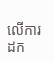លើការដក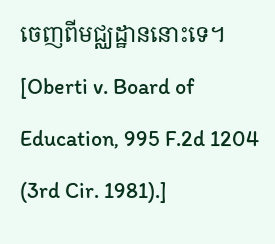ចេញពីមជ្ឈដ្ឋាននោះទេ។ [Oberti v. Board of Education, 995 F.2d 1204 (3rd Cir. 1981).]